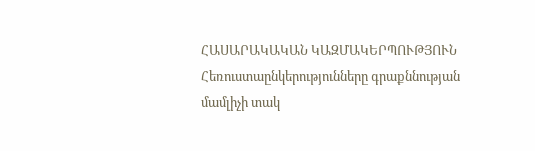ՀԱՍԱՐԱԿԱԿԱՆ ԿԱԶՄԱԿԵՐՊՈՒԹՅՈՒՆ
Հեռուստաընկերությունները գրաքննության մամլիչի տակ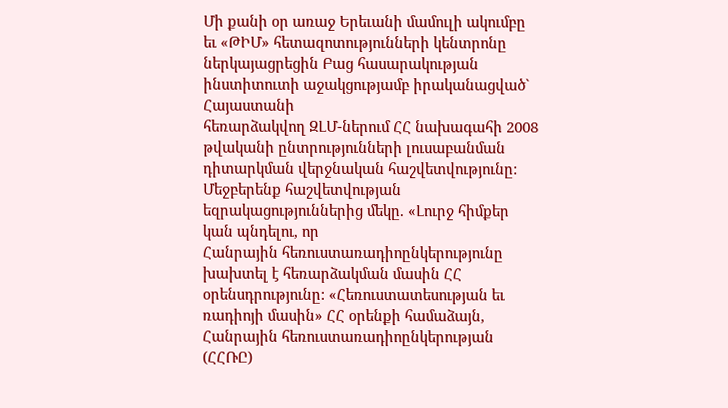Մի քանի օր առաջ Երեւանի մամուլի ակումբը եւ «ԹԻՄ» հետազոտությունների կենտրոնը
ներկայացրեցին Բաց հասարակության ինստիտուտի աջակցությամբ իրականացված`
Հայաստանի
հեռարձակվող ԶԼՄ-ներում ՀՀ նախագահի 2008 թվականի ընտրությունների լուսաբանման
դիտարկման վերջնական հաշվետվությունը:
Մեջբերենք հաշվետվության եզրակացություններից մեկը. «Լուրջ հիմքեր կան պնդելու, որ
Հանրային հեռուստառադիոընկերությունը խախտել է հեռարձակման մասին ՀՀ
օրենսդրությունը: «Հեռուստատեսության եւ ռադիոյի մասին» ՀՀ օրենքի համաձայն,
Հանրային հեռուստառադիոընկերության (ՀՀՌԸ)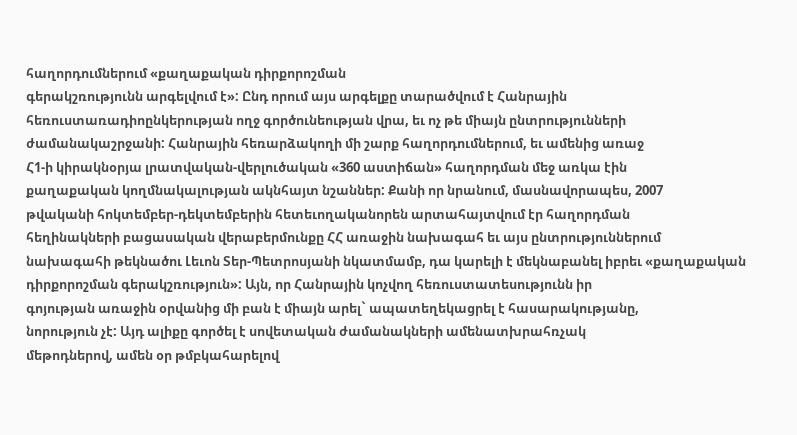հաղորդումներում «քաղաքական դիրքորոշման
գերակշռությունն արգելվում է»: Ընդ որում այս արգելքը տարածվում է Հանրային
հեռուստառադիոընկերության ողջ գործունեության վրա, եւ ոչ թե միայն ընտրությունների
ժամանակաշրջանի: Հանրային հեռարձակողի մի շարք հաղորդումներում, եւ ամենից առաջ
Հ1-ի կիրակնօրյա լրատվական-վերլուծական «360 աստիճան» հաղորդման մեջ առկա էին
քաղաքական կողմնակալության ակնհայտ նշաններ: Քանի որ նրանում, մասնավորապես, 2007
թվականի հոկտեմբեր-դեկտեմբերին հետեւողականորեն արտահայտվում էր հաղորդման
հեղինակների բացասական վերաբերմունքը ՀՀ առաջին նախագահ եւ այս ընտրություններում
նախագահի թեկնածու Լեւոն Տեր-Պետրոսյանի նկատմամբ, դա կարելի է մեկնաբանել իբրեւ «քաղաքական
դիրքորոշման գերակշռություն»: Այն, որ Հանրային կոչվող հեռուստատեսությունն իր
գոյության առաջին օրվանից մի բան է միայն արել` ապատեղեկացրել է հասարակությանը,
նորություն չէ: Այդ ալիքը գործել է սովետական ժամանակների ամենատխրահռչակ
մեթոդներով, ամեն օր թմբկահարելով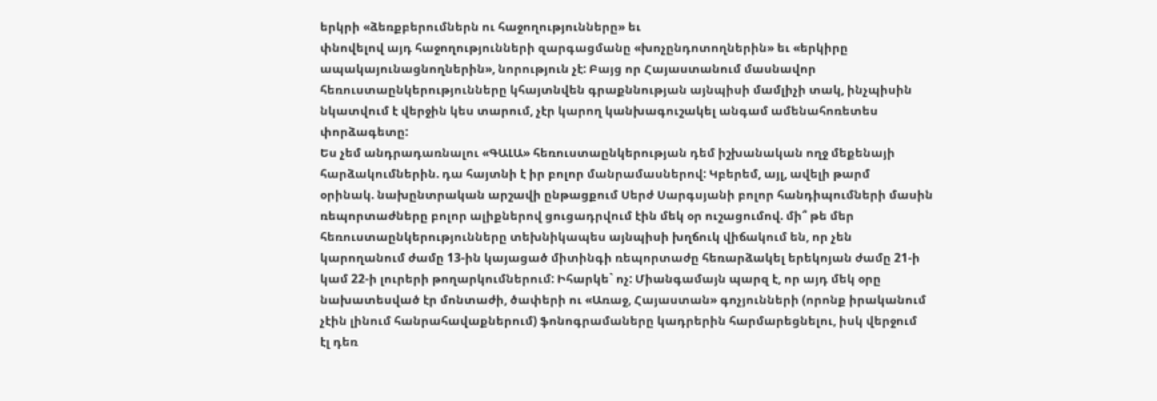երկրի «ձեռքբերումներն ու հաջողությունները» եւ
փնովելով այդ հաջողությունների զարգացմանը «խոչընդոտողներին» եւ «երկիրը
ապակայունացնողներին», նորություն չէ: Բայց որ Հայաստանում մասնավոր
հեռուստաընկերությունները կհայտնվեն գրաքննության այնպիսի մամլիչի տակ, ինչպիսին
նկատվում է վերջին կես տարում, չէր կարող կանխագուշակել անգամ ամենահոռետես
փորձագետը:
Ես չեմ անդրադառնալու «ԳԱԼԱ» հեռուստաընկերության դեմ իշխանական ողջ մեքենայի
հարձակումներին. դա հայտնի է իր բոլոր մանրամասներով: Կբերեմ, այլ, ավելի թարմ
օրինակ. նախընտրական արշավի ընթացքում Սերժ Սարգսյանի բոլոր հանդիպումների մասին
ռեպորտաժները բոլոր ալիքներով ցուցադրվում էին մեկ օր ուշացումով. մի՞ թե մեր
հեռուստաընկերությունները տեխնիկապես այնպիսի խղճուկ վիճակում են, որ չեն
կարողանում ժամը 13-ին կայացած միտինգի ռեպորտաժը հեռարձակել երեկոյան ժամը 21-ի
կամ 22-ի լուրերի թողարկումներում: Իհարկե` ոչ: Միանգամայն պարզ է, որ այդ մեկ օրը
նախատեսված էր մոնտաժի, ծափերի ու «Առաջ, Հայաստան» գոչյունների (որոնք իրականում
չէին լինում հանրահավաքներում) ֆոնոգրամաները կադրերին հարմարեցնելու, իսկ վերջում
էլ դեռ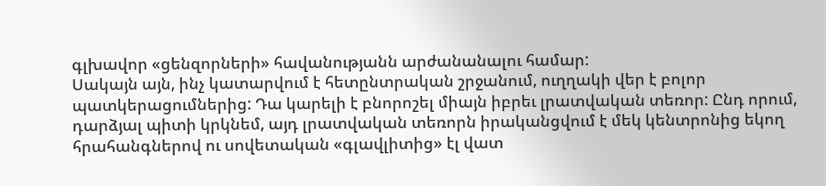գլխավոր «ցենզորների» հավանությանն արժանանալու համար:
Սակայն այն, ինչ կատարվում է հետընտրական շրջանում, ուղղակի վեր է բոլոր
պատկերացումներից: Դա կարելի է բնորոշել միայն իբրեւ լրատվական տեռոր: Ընդ որում,
դարձյալ պիտի կրկնեմ, այդ լրատվական տեռորն իրականցվում է մեկ կենտրոնից եկող
հրահանգներով ու սովետական «գլավլիտից» էլ վատ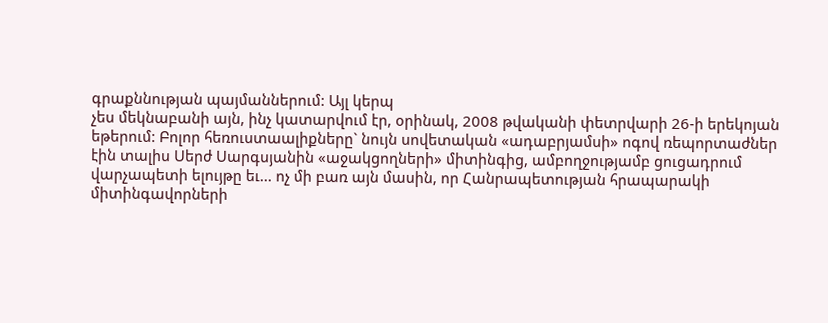գրաքննության պայմաններում: Այլ կերպ
չես մեկնաբանի այն, ինչ կատարվում էր, օրինակ, 2008 թվականի փետրվարի 26-ի երեկոյան
եթերում: Բոլոր հեռուստաալիքները` նույն սովետական «ադաբրյամսի» ոգով ռեպորտաժներ
էին տալիս Սերժ Սարգսյանին «աջակցողների» միտինգից, ամբողջությամբ ցուցադրում
վարչապետի ելույթը եւ... ոչ մի բառ այն մասին, որ Հանրապետության հրապարակի
միտինգավորների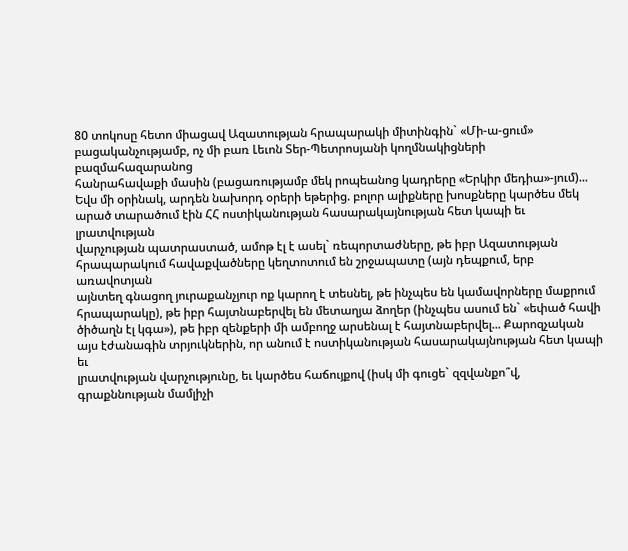80 տոկոսը հետո միացավ Ազատության հրապարակի միտինգին` «Մի-ա-ցում»
բացականչությամբ, ոչ մի բառ Լեւոն Տեր-Պետրոսյանի կողմնակիցների բազմահազարանոց
հանրահավաքի մասին (բացառությամբ մեկ րոպեանոց կադրերը «Երկիր մեդիա»-յում)...
Եվս մի օրինակ, արդեն նախորդ օրերի եթերից. բոլոր ալիքները խոսքները կարծես մեկ
արած տարածում էին ՀՀ ոստիկանության հասարակայնության հետ կապի եւ լրատվության
վարչության պատրաստած, ամոթ էլ է ասել` ռեպորտաժները, թե իբր Ազատության
հրապարակում հավաքվածները կեղտոտում են շրջապատը (այն դեպքում, երբ առավոտյան
այնտեղ գնացող յուրաքանչյուր ոք կարող է տեսնել, թե ինչպես են կամավորները մաքրում
հրապարակը), թե իբր հայտնաբերվել են մետաղյա ձողեր (ինչպես ասում են` «եփած հավի
ծիծաղն էլ կգա»), թե իբր զենքերի մի ամբողջ արսենալ է հայտնաբերվել... Քարոզչական
այս էժանագին տրյուկներին, որ անում է ոստիկանության հասարակայնության հետ կապի եւ
լրատվության վարչությունը, եւ կարծես հաճույքով (իսկ մի գուցե` զզվանքո՞վ,
գրաքննության մամլիչի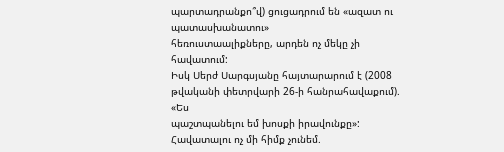պարտադրանքո՞վ) ցուցադրում են «ազատ ու պատասխանատու»
հեռուստաալիքները, արդեն ոչ մեկը չի հավատում:
Իսկ Սերժ Սարգսյանը հայտարարում է (2008 թվականի փետրվարի 26-ի հանրահավաքում). «Ես
պաշտպանելու եմ խոսքի իրավունքը»: Հավատալու ոչ մի հիմք չունեմ.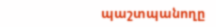պաշտպանողը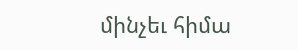մինչեւ հիմա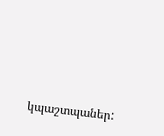կպաշտպաներ: